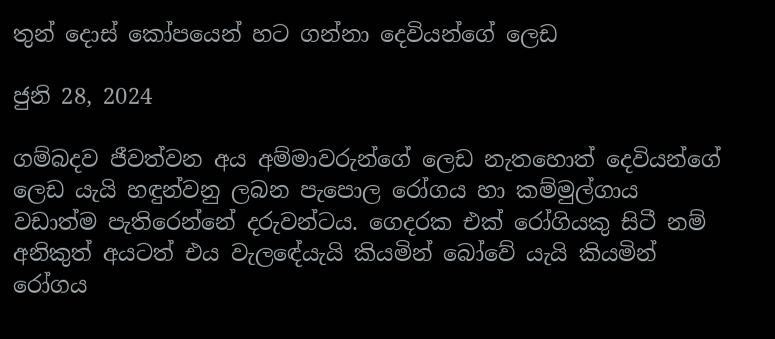තුන් දොස් කෝපයෙන් හට ගන්නා දෙවියන්ගේ ලෙඩ

ජුනි 28, 2024

ගම්බදව ජීවත්වන අය අම්මාවරුන්ගේ ලෙඩ නැතහොත් දෙවියන්ගේ ලෙඩ යැයි හඳුන්වනු ලබන පැපොල රෝගය හා කම්මුල්ගාය වඩාත්ම පැතිරෙන්නේ දරුවන්ටය. ගෙදරක එක් රෝගියකු සිටී නම් අනිකුත් අයටත් එය වැලඳේයැයි කියමින් බෝවේ යැයි කියමින් රෝගය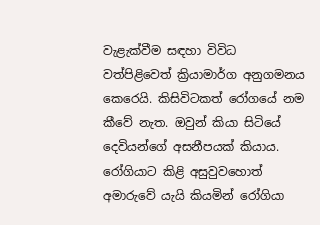වැළැක්වීම සඳහා විවිධ වත්පිළිවෙත් ක්‍රියාමාර්ග අනුගමනය කෙරෙයි. කිසිවිටකත් රෝගයේ නම කීවේ නැත. ඔවුන් කියා සිටියේ දෙවියන්ගේ අසනීපයක් කියාය. රෝගියාට කිළි අසුවුවහොත් අමාරුවේ යැයි කියමින් රෝගියා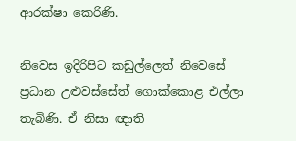ආරක්ෂා කෙරිණි.

නිවෙස ඉදිරිපිට කඩුල්ලෙත් නිවෙසේ ප්‍රධාන උළුවස්සේත් ගොක්කොළ එල්ලා තැබිණි. ඒ නිසා ඥාති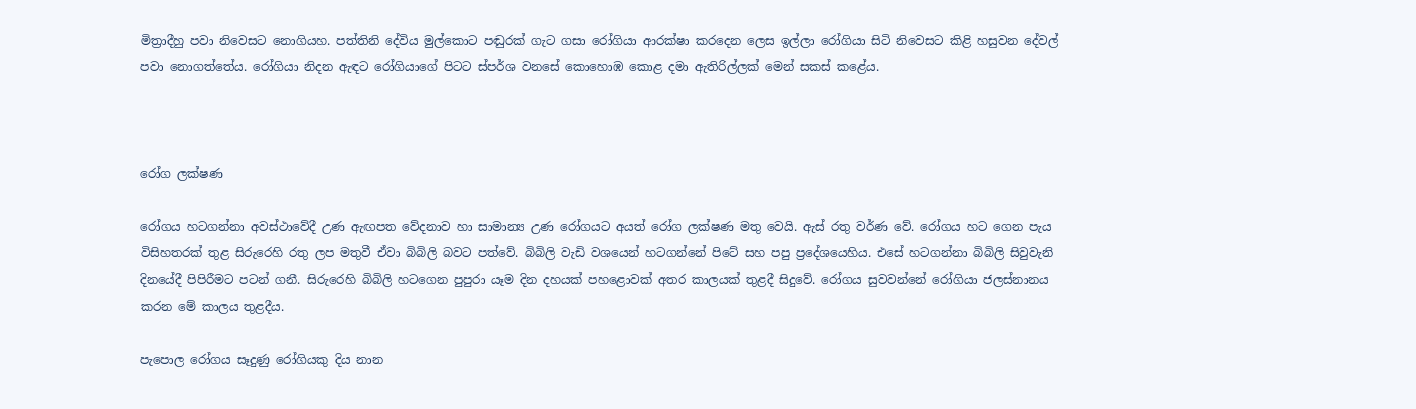මිත්‍රාදීහු පවා නිවෙසට නොගියහ. පත්තිනි දේවිය මුල්කොට පඬුරක් ගැට ගසා රෝගියා ආරක්ෂා කරදෙන ලෙස ඉල්ලා රෝගියා සිටි නිවෙසට කිළි හසුවන දේවල් පවා නොගත්තේය. රෝගියා නිදන ඇඳට රෝගියාගේ පිටට ස්පර්ශ වනසේ කොහොඹ කොළ දමා ඇතිරිල්ලක් මෙන් සකස් කළේය.



රෝග ලක්ෂණ

රෝගය හටගන්නා අවස්ථාවේදී උණ ඇඟපත වේදනාව හා සාමාන්‍ය උණ රෝගයට අයත් රෝග ලක්ෂණ මතු වෙයි. ඇස් රතු වර්ණ වේ. රෝගය හට ගෙන පැය විසිහතරක් තුළ සිරුරෙහි රතු ලප මතුවී ඒවා බිබිලි බවට පත්වේ. බිබිලි වැඩි වශයෙන් හටගන්නේ පිටේ සහ පපු ප්‍රදේශයෙහිය. එසේ හටගන්නා බිබිලි සිවුවැනි දිනයේදී පිපිරීමට පටන් ගනී. සිරුරෙහි බිබිලි හටගෙන පුපුරා යෑම දින දහයක් පහළොවක් අතර කාලයක් තුළදී සිදුවේ. රෝගය සුවවන්නේ රෝගියා ජලස්නානය කරන මේ කාලය තුළදීය.

පැපොල රෝගය සෑදුණු රෝගියකු දිය නාන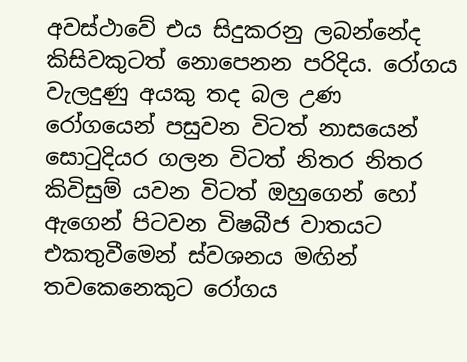අවස්ථාවේ එය සිදුකරනු ලබන්නේද කිසිවකුටත් නොපෙනන පරිදිය. රෝගය වැලදුණු අයකු තද බල උණ රෝගයෙන් පසුවන විටත් නාසයෙන් සොටුදියර ගලන විටත් නිතර නිතර කිවිසුම් යවන විටත් ඔහුගෙන් හෝ ඇගෙන් පිටවන විෂබීජ වාතයට එකතුවීමෙන් ස්වශනය මඟින් තවකෙනෙකුට රෝගය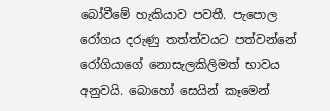බෝවීමේ හැකියාව පවතී. පැපොල රෝගය දරුණු තත්ත්වයට පත්වන්නේ රෝගියාගේ නොසැලකිලිමත් භාවය අනුවයි. බොහෝ සෙයින් කෑමෙන්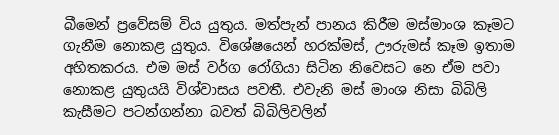බීමෙන් ප්‍රවේසම් විය යුතුය. මත්පැන් පානය කිරීම මස්මාංශ කෑමට ගැනීම නොකළ යුතුය. විශේෂයෙන් හරක්මස්, ඌරුමස් කෑම ඉතාම අහිතකරය. එම මස් වර්ග රෝගියා සිටින නිවෙසට නෙ ඒම පවා නොකළ යුතුයයි විශ්වාසය පවතී. එවැනි මස් මාංශ නිසා බිබිලි කැසීමට පටන්ගන්නා බවත් බිබිලිවලින්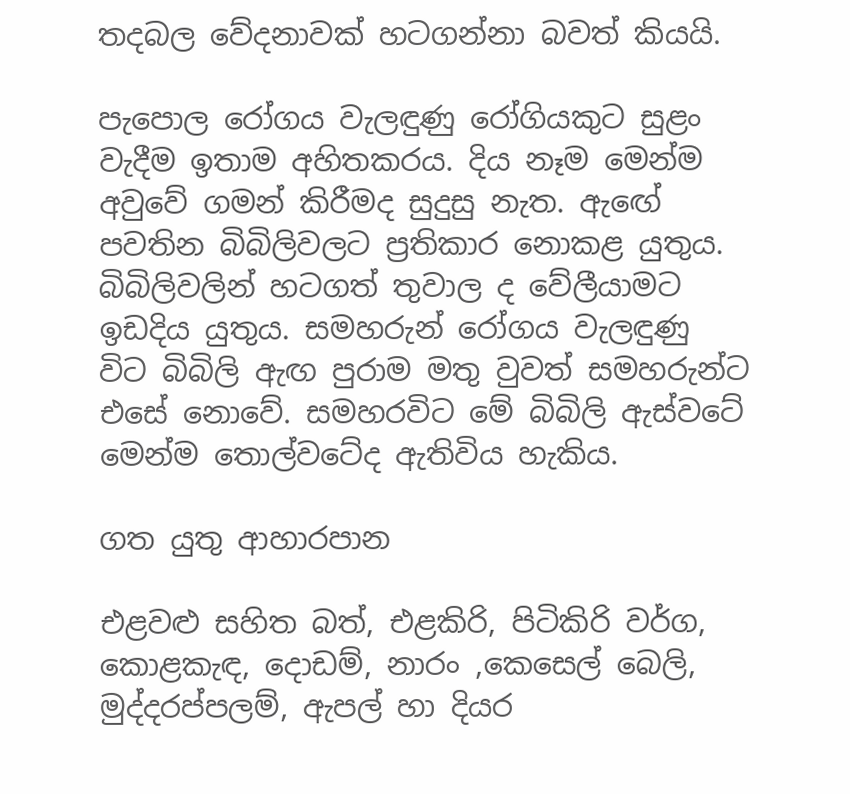තදබල වේදනාවක් හටගන්නා බවත් කියයි.

පැපොල රෝගය වැලඳුණු රෝගියකුට සුළං වැදීම ඉතාම අහිතකරය. දිය නෑම මෙන්ම අවුවේ ගමන් කිරීමද සුදුසු නැත. ඇඟේ පවතින බිබිලිවලට ප්‍රතිකාර නොකළ යුතුය. බිබිලිවලින් හටගත් තුවාල ද වේලීයාමට ඉඩදිය යුතුය. සමහරුන් රෝගය වැලඳුණු විට බිබිලි ඇඟ පුරාම මතු වුවත් සමහරුන්ට එසේ නොවේ. සමහරවිට මේ බිබිලි ඇස්වටේ මෙන්ම තොල්වටේද ඇතිවිය හැකිය.

ගත යුතු ආහාරපාන

එළවළු සහිත බත්, එළකිරි, පිටිකිරි වර්ග, කොළකැඳ, දොඩම්, නාරං ,කෙසෙල් බෙලි, මුද්දරප්පලම්, ඇපල් හා දියර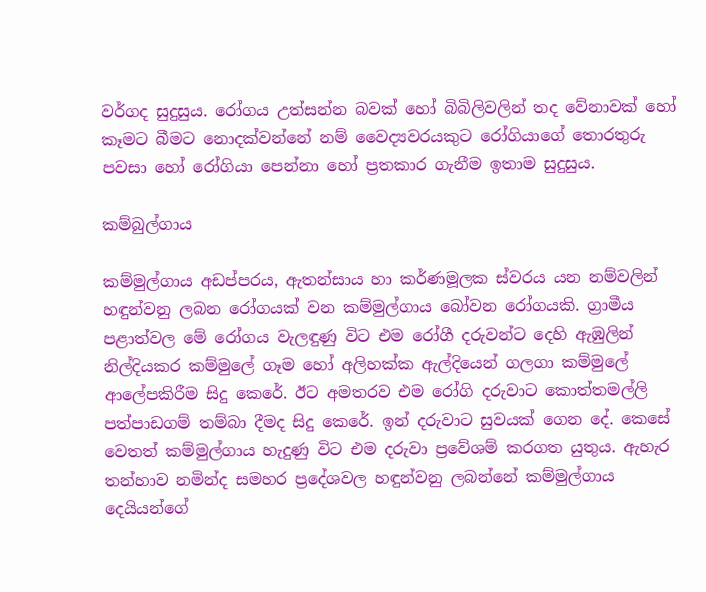වර්ගද සුදුසුය. රෝගය උත්සන්න බවක් හෝ බිබිලිවලින් තද වේනාවක් හෝ කෑමට බීමට නොදක්වන්නේ නම් වෛද්‍යවරයකුට රෝගියාගේ තොරතුරු පවසා හෝ රෝගියා පෙන්නා හෝ ප්‍රතකාර ගැනීම ඉතාම සුදුසුය.

කම්බුල්ගාය

කම්මුල්ගාය අඩප්පරය, ඇතන්සාය හා කර්ණමූලක ස්වරය යන නම්වලින් හඳුන්වනු ලබන රෝගයක් වන කම්මුල්ගාය බෝවන රෝගයකි. ග්‍රාමීය පළාත්වල මේ රෝගය වැලඳුණු විට එම රෝගී දරුවන්ට දෙහි ඇඹුලින් නිල්දියකර කම්මුලේ ගෑම හෝ අලිහක්ක ඇල්දියෙන් ගලගා කම්මුලේ ආලේපකිරීම සිදු කෙරේ. ඊට අමතරව එම රෝගි දරුවාට කොත්තමල්ලි පත්පාඩගම් තම්බා දීමද සිදු කෙරේ. ඉන් දරුවාට සුවයක් ගෙන දේ. කෙසේ වෙතත් කම්මුල්ගාය හැදුණු විට එම දරුවා ප්‍රවේශම් කරගත යුතුය. ඇහැර තන්හාව නමින්ද සමහර ප්‍රදේශවල හඳුන්වනු ලබන්නේ කම්මුල්ගාය දෙයියන්ගේ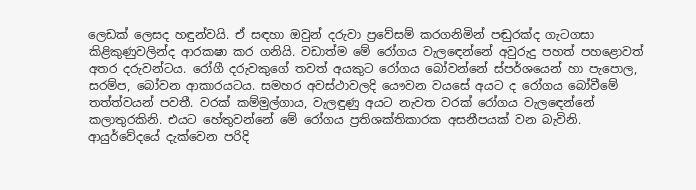ලෙඩක් ලෙසද හඳුන්වයි. ඒ සඳහා ඔවුන් දරුවා ප්‍රවේසම් කරගනිමින් පඬුරක්ද ගැටගසා කිළිකුණුවලින්ද ආරකෂා කර ගනියි. වඩාත්ම මේ රෝගය වැලඳෙන්නේ අවුරුදු පහත් පහළොවත් අතර දරුවන්ටය. රෝගී දරුවකුගේ තවත් අයකුට රෝගය බෝවන්නේ ස්පර්ශයෙන් හා පැපොල, සරම්ප, බෝවන ආකාරයටය. සමහර අවස්ථාවලදි යෞවන වයසේ අයට ද රෝගය බෝවීමේ තත්ත්වයන් පවතී. වරක් කම්මුල්ගාය, වැලඳුණු අයට නැවත වරක් රෝගය වැලඳෙන්නේ කලාතුරකිනි. එයට හේතුවන්නේ මේ රෝගය ප්‍රතිශක්තිකාරක අසනීපයක් වන බැවිනි. ආයුර්වේදයේ දැක්වෙන පරිදි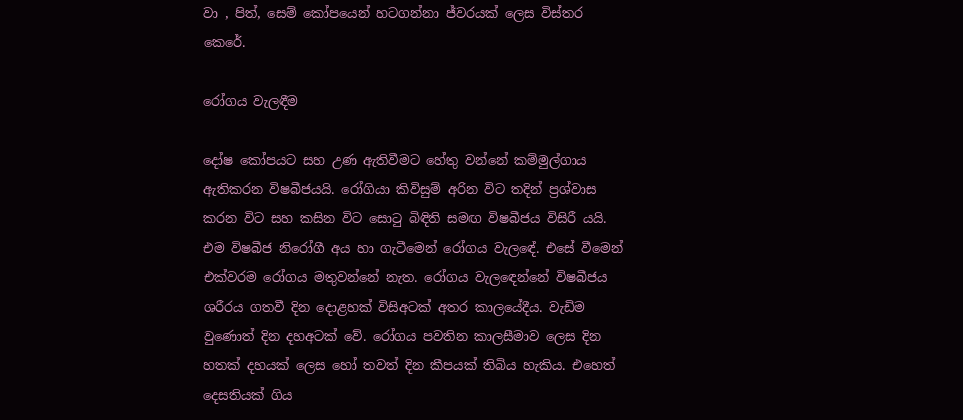වා , පිත්, සෙම් කෝපයෙන් හටගන්නා ජ්වරයක් ලෙස විස්තර කෙරේ.

රෝගය වැලඳීම

දෝෂ කෝපයට සහ උණ ඇතිවීමට හේතු වන්නේ කම්මුල්ගාය ඇතිකරන විෂබීජයයි. රෝගියා කිවිසුම් අරින විට තදින් ප්‍රශ්වාස කරන විට සහ කසින විට සොටු බිඳිති සමඟ විෂබීජය විසිරී යයි. එම විෂබීජ නිරෝගී අය හා ගැටීමෙන් රෝගය වැලඳේ. එසේ වීමෙන් එක්වරම රෝගය මතුවන්නේ නැත. රෝගය වැලඳෙන්නේ විෂබීජය ශරීරය ගතවී දින දොළහක් විසිඅටක් අතර කාලයේදීය. වැඩිම වුණොත් දින දහඅටක් වේ. රෝගය පවතින කාලසීමාව ලෙස දින හතක් දහයක් ලෙස හෝ තවත් දින කීපයක් තිබිය හැකිය. එහෙත් දෙසතියක් ගිය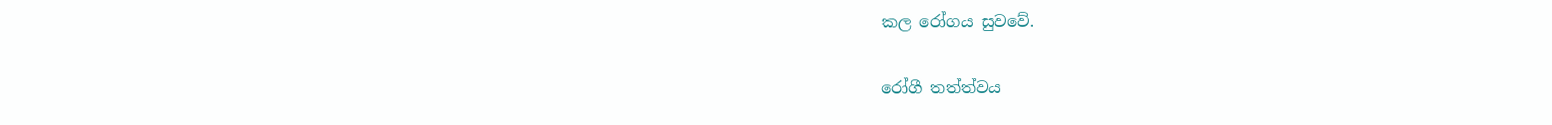කල රෝගය සුවවේ.

රෝගී තත්ත්වය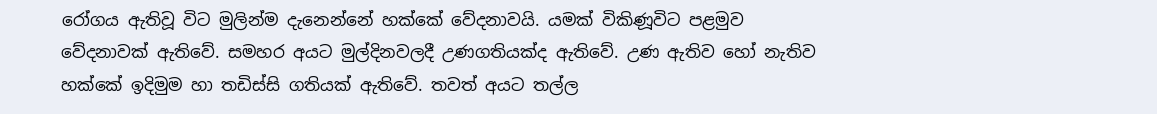රෝගය ඇතිවූ විට මුලින්ම දැනෙන්නේ හක්කේ වේදනාවයි. යමක් විකිණූවිට පළමුව වේදනාවක් ඇතිවේ. සමහර අයට මුල්දිනවලදී උණගතියක්ද ඇතිවේ. උණ ඇතිව හෝ නැතිව හක්කේ ඉදිමුම හා තඩිස්සි ගතියක් ඇතිවේ. තවත් අයට තල්ල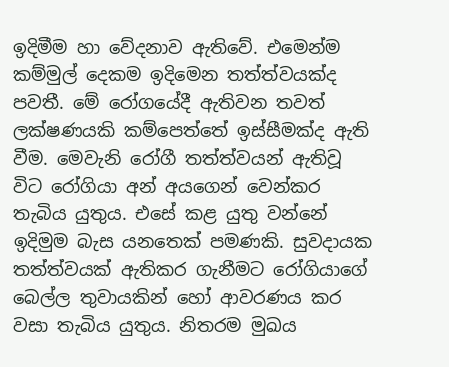ඉදිමීම හා වේදනාව ඇතිවේ. එමෙන්ම කම්මුල් දෙකම ඉදිමෙන තත්ත්වයක්ද පවතී. මේ රෝගයේදී ඇතිවන තවත් ලක්ෂණයකි කම්පෙත්තේ ඉස්සීමක්ද ඇති වීම. මෙවැනි රෝගී තත්ත්වයන් ඇතිවූ විට රෝගියා අන් අයගෙන් වෙන්කර තැබිය යුතුය. එසේ කළ යුතු වන්නේ ඉදිමුම බැස යනතෙක් පමණකි. සුවදායක තත්ත්වයක් ඇතිකර ගැනීමට රෝගියාගේ බෙල්ල තුවායකින් හෝ ආවරණය කර වසා තැබිය යුතුය. නිතරම මුඛය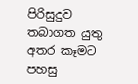පිරිසුදුව තබාගත යුතු අතර කෑමට පහසු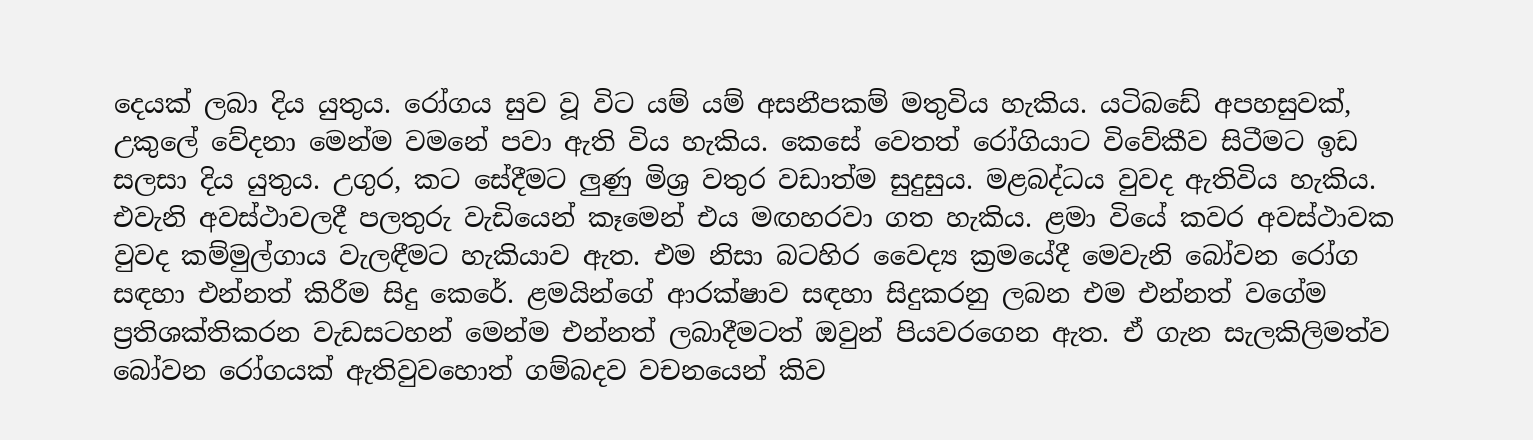දෙයක් ලබා දිය යුතුය. රෝගය සුව වූ විට යම් යම් අසනීපකම් මතුවිය හැකිය. යටිබඩේ අපහසුවක්, උකුලේ වේදනා මෙන්ම වමනේ පවා ඇති විය හැකිය. කෙසේ වෙතත් රෝගියාට විවේකීව සිටීමට ඉඩ සලසා දිය යුතුය. උගුර, කට සේදීමට ලුණු මිශ්‍ර වතුර වඩාත්ම සුදුසුය. මළබද්ධය වුවද ඇතිවිය හැකිය. එවැනි අවස්ථාවලදී පලතුරු වැඩියෙන් කෑමෙන් එය මඟහරවා ගත හැකිය. ළමා වියේ කවර අවස්ථාවක වුවද කම්මුල්ගාය වැලඳීමට හැකියාව ඇත. එම නිසා බටහිර වෛද්‍ය ක්‍රමයේදී මෙවැනි බෝවන රෝග සඳහා එන්නත් කිරීම සිදු කෙරේ. ළමයින්ගේ ආරක්ෂාව සඳහා සිදුකරනු ලබන එම එන්නත් වගේම ප්‍රතිශක්තිකරන වැඩසටහන් මෙන්ම එන්නත් ලබාදීමටත් ඔවුන් පියවරගෙන ඇත. ඒ ගැන සැලකිලිමත්ව බෝවන රෝගයක් ඇතිවුවහොත් ගම්බදව වචනයෙන් කිව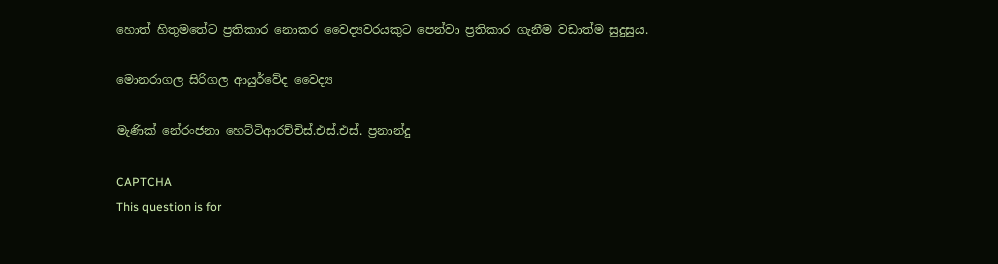හොත් හිතුමතේට ප්‍රතිකාර නොකර වෛද්‍යවරයකුට පෙන්වා ප්‍රතිකාර ගැනීම වඩාත්ම සුදුසුය.

මොනරාගල සිරිගල ආයුර්වේද වෛද්‍ය

මැණික් නේරංජනා හෙට්ටිආරච්චිස්.එස්.එස්. ප්‍රනාන්දු

CAPTCHA
This question is for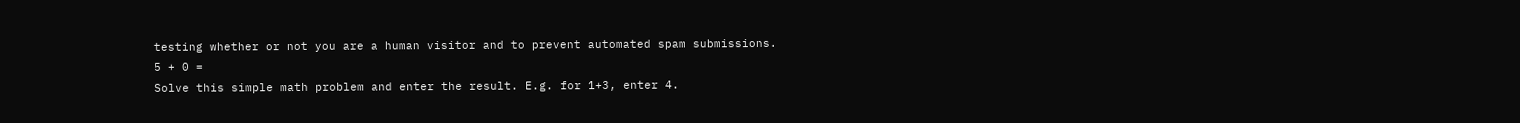testing whether or not you are a human visitor and to prevent automated spam submissions.
5 + 0 =
Solve this simple math problem and enter the result. E.g. for 1+3, enter 4.